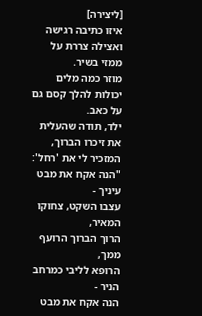[ליצירה]
איזו כתיבה רגישה ואצילה צררת על ממזי בשיר.
מוזר כמה מלים יכולות להלך קסם גם על כאב.
ילד, תודה שהעלית את זיכרו הברוך, המזכיר לי את 'רחל':
"הנה אקח את מבט עיניך -
עצבו השקט, צחוקו המאיר,
הרוך הברוך הרועף ממך,
הרופא לליבי כמרחב הניר -
הנה אקח את מבט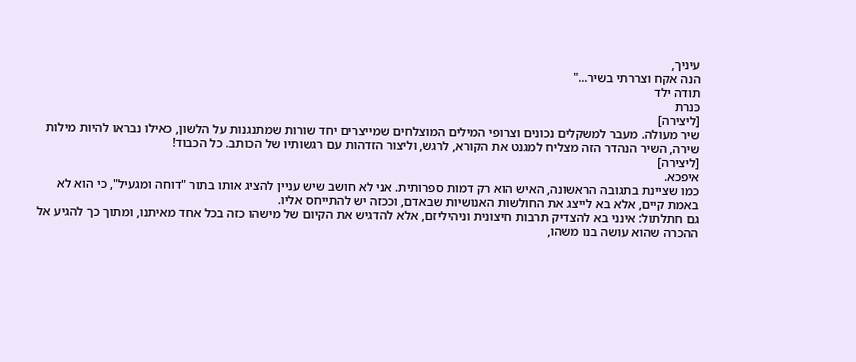עיניך,
הנה אקח וצררתי בשיר..."
תודה ילד
כּנרת
[ליצירה]
שיר מעולה. מעבר למשקלים נכונים וצרופי המילים המוצלחים שמייצרים יחד שורות שמתנגנות על הלשון, כאילו נבראו להיות מילות שירה, השיר הנהדר הזה מצליח למגנט את הקורא, לרגש, וליצור הזדהות עם רגשותיו של הכותב. כל הכבוד!
[ליצירה]
איפכא.
כמו שציינת בתגובה הראשונה, האיש הוא רק דמות ספרותית. אני לא חושב שיש עניין להציג אותו בתור "דוחה ומגעיל", כי הוא לא באמת קיים, אלא בא לייצג את החולשות האנושיות שבאדם, וככזה יש להתייחס אליו.
גם חתלתול: אינני בא להצדיק תרבות חיצונית וניהיליזם, אלא להדגיש את הקיום של מישהו כזה בכל אחד מאיתנו, ומתוך כך להגיע אל ההכרה שהוא עושה בנו משהו,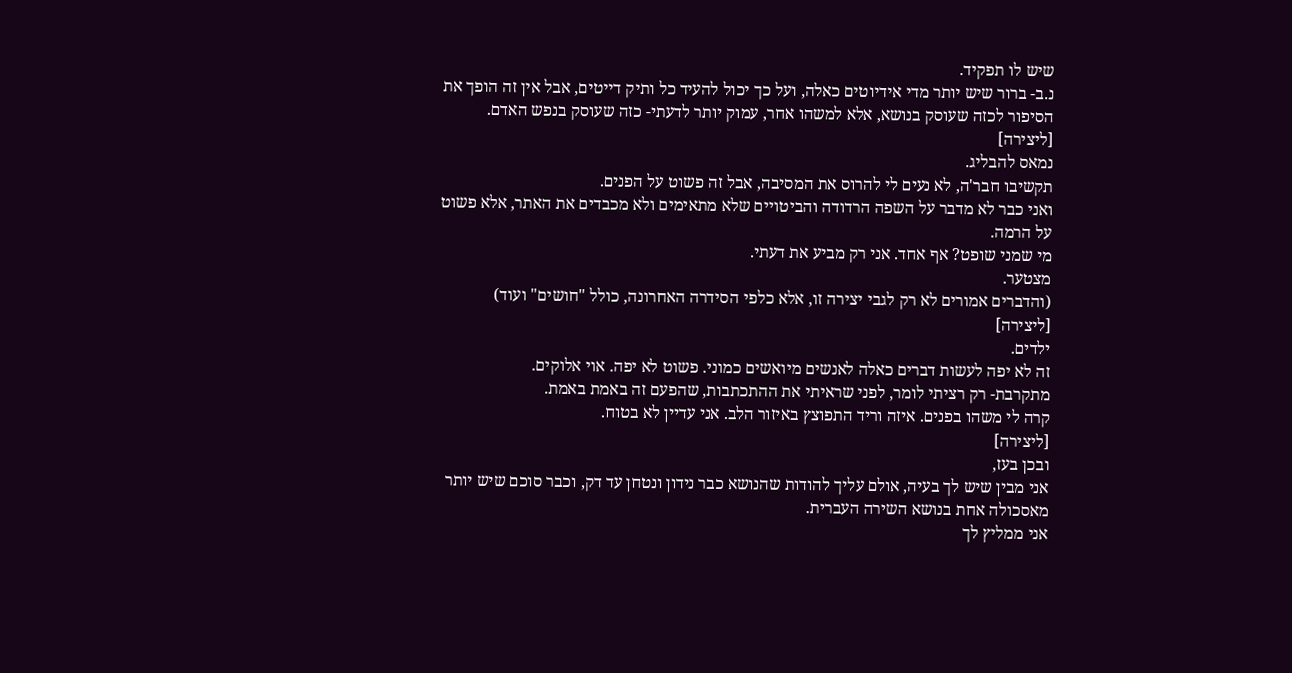שיש לו תפקיד.
נ.ב- ברור שיש יותר מדי אידיוטים כאלה, ועל כך יכול להעיד כל ותיק דייטים, אבל אין זה הופך את הסיפור לכזה שעוסק בנושא, אלא למשהו אחר, עמוק יותר לדעתי- כזה שעוסק בנפש האדם.
[ליצירה]
נמאס להבליג.
תקשיבו חבר'ה, לא נעים לי להרוס את המסיבה, אבל זה פשוט על הפנים.
ואני כבר לא מדבר על השפה הרדודה והביטויים שלא מתאימים ולא מכבדים את האתר, אלא פשוט על הרמה.
מי שמני שופט? אף אחד. אני רק מביע את דעתי.
מצטער.
(והדברים אמורים לא רק לגבי יצירה זו, אלא כלפי הסידרה האחרונה, כולל "חושים" ועוד)
[ליצירה]
ילדים.
זה לא יפה לעשות דברים כאלה לאנשים מיואשים כמוני. פשוט לא יפה. אוי אלוקים.
מתקרבת- רק רציתי לומר, לפני שראיתי את ההתכתבות, שהפעם זה באמת באמת.
קרה לי משהו בפנים. איזה וריד התפוצץ באיזור הלב. אני עדיין לא בטוח.
[ליצירה]
ובכן בעז,
אני מבין שיש לך בעיה, אולם עליך להודות שהנושא כבר נידון ונטחן עד דק, וכבר סוכם שיש יותר מאסכולה אחת בנושא השירה העברית.
אני ממליץ לך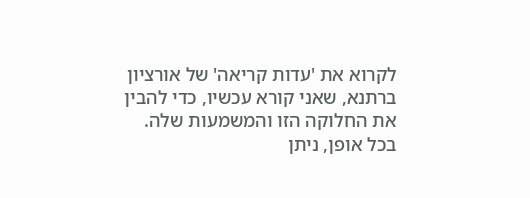לקרוא את 'עדות קריאה' של אורציון ברתנא, שאני קורא עכשיו, כדי להבין את החלוקה הזו והמשמעות שלה.
בכל אופן, ניתן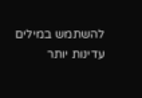להשתמש במילים עדינות יותר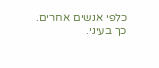כלפי אנשים אחרים.
כך בעיני.